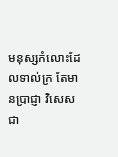មនុស្សកំលោះដែលទាល់ក្រ តែមានប្រាជ្ញា វិសេសជា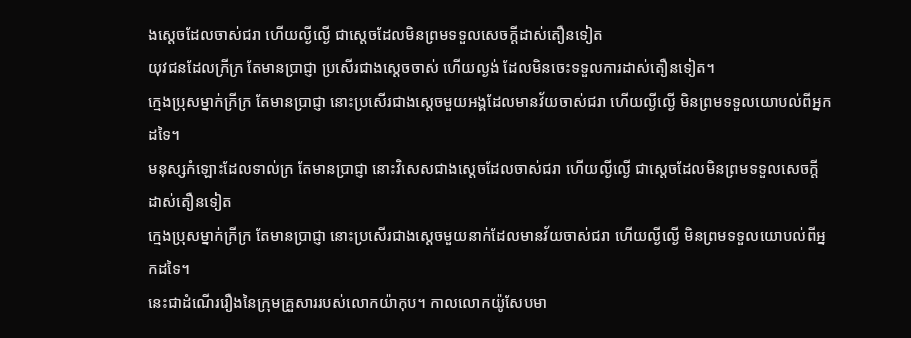ងស្តេចដែលចាស់ជរា ហើយល្ងីល្ងើ ជាស្តេចដែលមិនព្រមទទួលសេចក្ដីដាស់តឿនទៀត
យុវជនដែលក្រីក្រ តែមានប្រាជ្ញា ប្រសើរជាងស្ដេចចាស់ ហើយល្ងង់ ដែលមិនចេះទទួលការដាស់តឿនទៀត។
ក្មេងប្រុសម្នាក់ក្រីក្រ តែមានប្រាជ្ញា នោះប្រសើរជាងស្ដេចមួយអង្គដែលមានវ័យចាស់ជរា ហើយល្ងីល្ងើ មិនព្រមទទួលយោបល់ពីអ្នកដទៃ។
មនុស្សកំឡោះដែលទាល់ក្រ តែមានប្រាជ្ញា នោះវិសេសជាងស្តេចដែលចាស់ជរា ហើយល្ងីល្ងើ ជាស្តេចដែលមិនព្រមទទួលសេចក្ដីដាស់តឿនទៀត
ក្មេងប្រុសម្នាក់ក្រីក្រ តែមានប្រាជ្ញា នោះប្រសើរជាងស្ដេចមួយនាក់ដែលមានវ័យចាស់ជរា ហើយល្ងីល្ងើ មិនព្រមទទួលយោបល់ពីអ្នកដទៃ។
នេះជាដំណើររឿងនៃក្រុមគ្រួសាររបស់លោកយ៉ាកុប។ កាលលោកយ៉ូសែបមា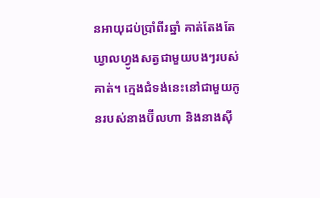នអាយុដប់ប្រាំពីរឆ្នាំ គាត់តែងតែឃ្វាលហ្វូងសត្វជាមួយបងៗរបស់គាត់។ ក្មេងជំទង់នេះនៅជាមួយកូនរបស់នាងប៊ីលហា និងនាងស៊ី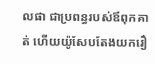លផា ជាប្រពន្ធរបស់ឪពុកគាត់ ហើយយ៉ូសែបតែងយករឿ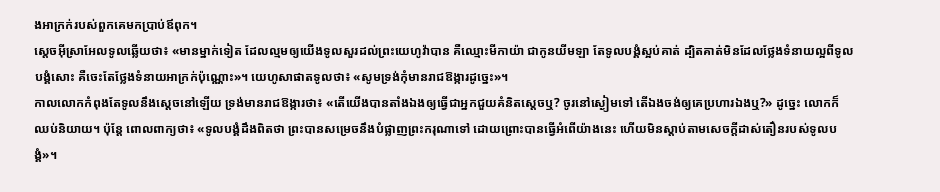ងអាក្រក់របស់ពួកគេមកប្រាប់ឪពុក។
ស្តេចអ៊ីស្រាអែលទូលឆ្លើយថា៖ «មានម្នាក់ទៀត ដែលល្មមឲ្យយើងទូលសួរដល់ព្រះយេហូវ៉ាបាន គឺឈ្មោះមីកាយ៉ា ជាកូនយីមឡា តែទូលបង្គំស្អប់គាត់ ដ្បិតគាត់មិនដែលថ្លែងទំនាយល្អពីទូលបង្គំសោះ គឺចេះតែថ្លែងទំនាយអាក្រក់ប៉ុណ្ណោះ»។ យេហូសាផាតទូលថា៖ «សូមទ្រង់កុំមានរាជឱង្ការដូច្នេះ»។
កាលលោកកំពុងតែទូលនឹងស្តេចនៅឡើយ ទ្រង់មានរាជឱង្ការថា៖ «តើយើងបានតាំងឯងឲ្យធ្វើជាអ្នកជួយគំនិតស្តេចឬ? ចូរនៅស្ងៀមទៅ តើឯងចង់ឲ្យគេប្រហារឯងឬ?» ដូច្នេះ លោកក៏ឈប់និយាយ។ ប៉ុន្តែ ពោលពាក្យថា៖ «ទូលបង្គំដឹងពិតថា ព្រះបានសម្រេចនឹងបំផ្លាញព្រះករុណាទៅ ដោយព្រោះបានធ្វើអំពើយ៉ាងនេះ ហើយមិនស្តាប់តាមសេចក្ដីដាស់តឿនរបស់ទូលបង្គំ»។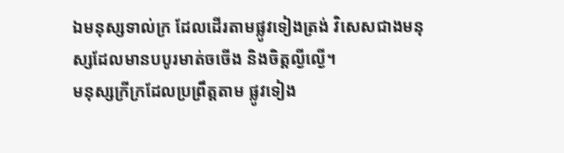ឯមនុស្សទាល់ក្រ ដែលដើរតាមផ្លូវទៀងត្រង់ វិសេសជាងមនុស្សដែលមានបបូរមាត់ចចើង និងចិត្តល្ងីល្ងើ។
មនុស្សក្រីក្រដែលប្រព្រឹត្តតាម ផ្លូវទៀង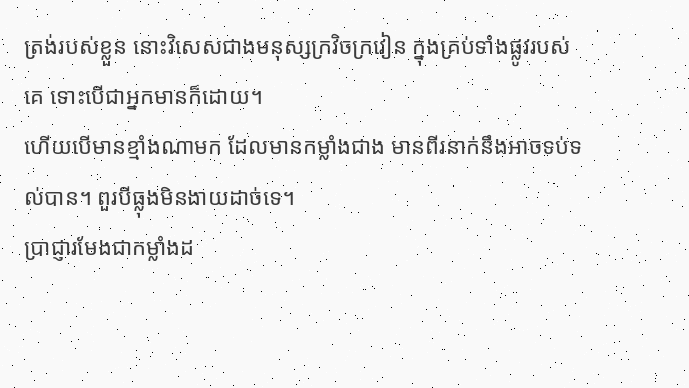ត្រង់របស់ខ្លួន នោះវិសេសជាងមនុស្សក្រវិចក្រវៀន ក្នុងគ្រប់ទាំងផ្លូវរបស់គេ ទោះបើជាអ្នកមានក៏ដោយ។
ហើយបើមានខ្មាំងណាមក ដែលមានកម្លាំងជាង មានពីរនាក់នឹងអាចទប់ទល់បាន។ ពួរបីធ្លុងមិនងាយដាច់ទេ។
ប្រាជ្ញារមែងជាកម្លាំងដ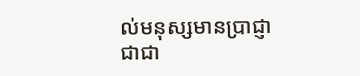ល់មនុស្សមានប្រាជ្ញា ជាជា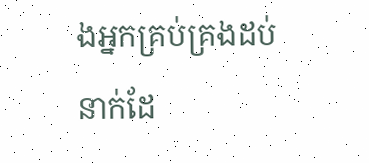ងអ្នកគ្រប់គ្រងដប់នាក់ដែ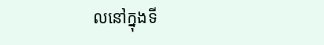លនៅក្នុងទី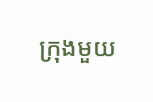ក្រុងមួយ